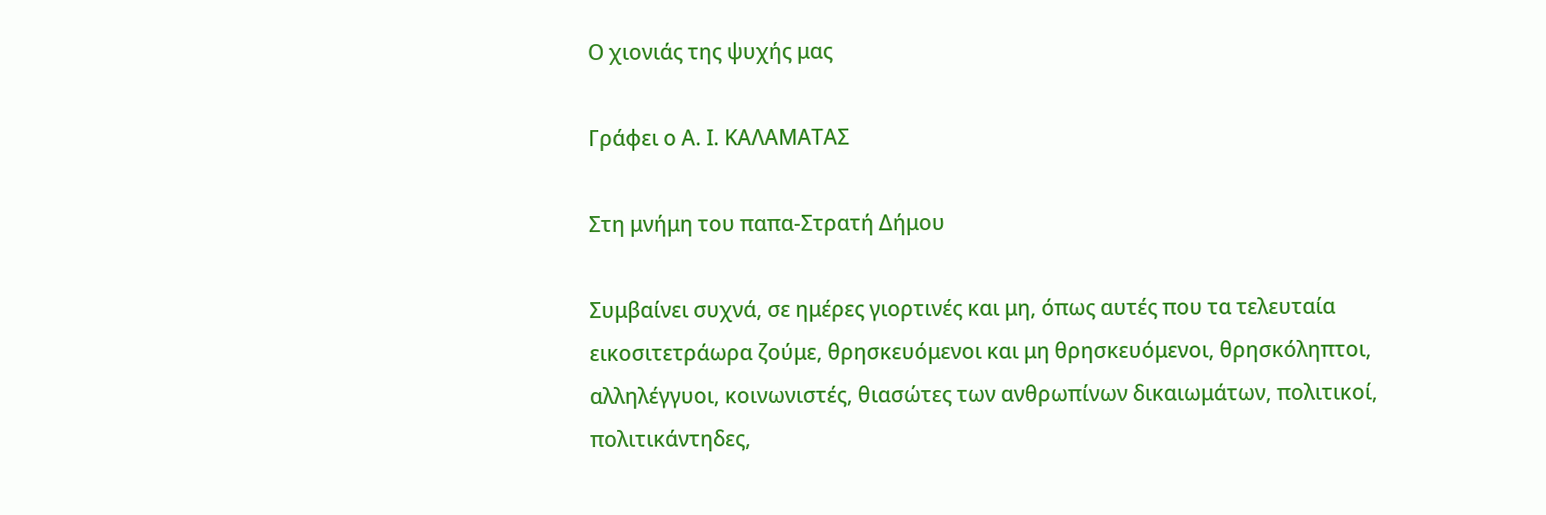Ο χιονιάς της ψυχής μας

Γράφει ο Α. Ι. ΚΑΛΑΜΑΤΑΣ

Στη μνήμη του παπα-Στρατή Δήμου

Συμβαίνει συχνά, σε ημέρες γιορτινές και μη, όπως αυτές που τα τελευταία εικοσιτετράωρα ζούμε, θρησκευόμενοι και μη θρησκευόμενοι, θρησκόληπτοι, αλληλέγγυοι, κοινωνιστές, θιασώτες των ανθρωπίνων δικαιωμάτων, πολιτικοί, πολιτικάντηδες,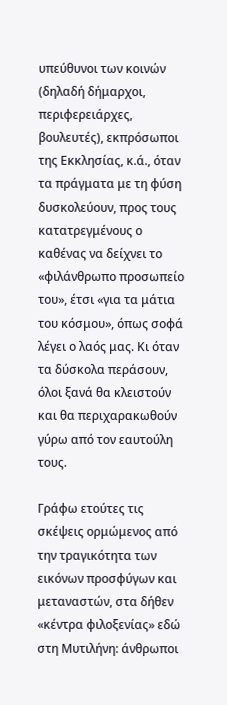υπεύθυνοι των κοινών (δηλαδή δήμαρχοι, περιφερειάρχες, βουλευτές), εκπρόσωποι της Εκκλησίας, κ.ά., όταν τα πράγματα με τη φύση δυσκολεύουν, προς τους κατατρεγμένους ο καθένας να δείχνει το «φιλάνθρωπο προσωπείο του», έτσι «για τα μάτια του κόσμου», όπως σοφά λέγει ο λαός μας. Κι όταν τα δύσκολα περάσουν, όλοι ξανά θα κλειστούν και θα περιχαρακωθούν γύρω από τον εαυτούλη τους.

Γράφω ετούτες τις σκέψεις ορμώμενος από την τραγικότητα των εικόνων προσφύγων και μεταναστών, στα δήθεν «κέντρα φιλοξενίας» εδώ στη Μυτιλήνη: άνθρωποι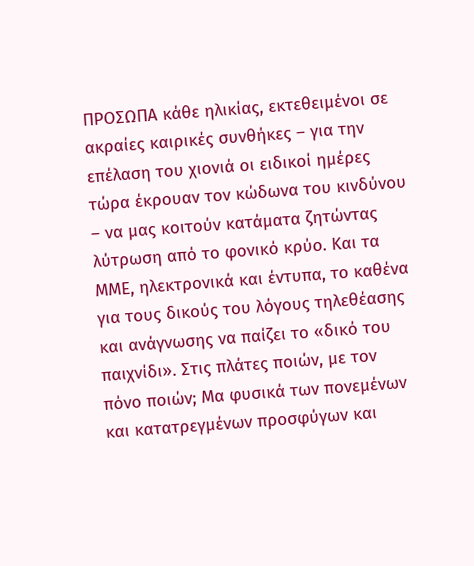ΠΡΟΣΩΠΑ κάθε ηλικίας, εκτεθειμένοι σε ακραίες καιρικές συνθήκες – για την επέλαση του χιονιά οι ειδικοί ημέρες τώρα έκρουαν τον κώδωνα του κινδύνου – να μας κοιτούν κατάματα ζητώντας λύτρωση από το φονικό κρύο. Και τα ΜΜΕ, ηλεκτρονικά και έντυπα, το καθένα για τους δικούς του λόγους τηλεθέασης και ανάγνωσης να παίζει το «δικό του παιχνίδι». Στις πλάτες ποιών, με τον πόνο ποιών; Μα φυσικά των πονεμένων και κατατρεγμένων προσφύγων και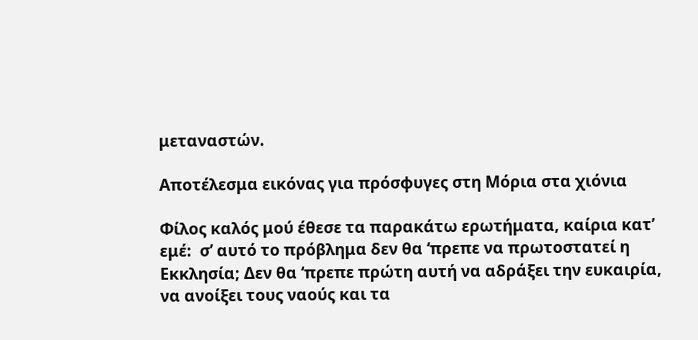μεταναστών.

Αποτέλεσμα εικόνας για πρόσφυγες στη Μόρια στα χιόνια

Φίλος καλός μού έθεσε τα παρακάτω ερωτήματα, καίρια κατ’ εμέ:  σ’ αυτό το πρόβλημα δεν θα ‘πρεπε να πρωτοστατεί η Εκκλησία; Δεν θα ‘πρεπε πρώτη αυτή να αδράξει την ευκαιρία, να ανοίξει τους ναούς και τα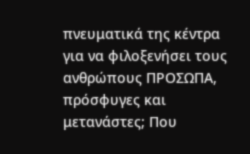πνευματικά της κέντρα για να φιλοξενήσει τους ανθρώπους ΠΡΟΣΩΠΑ, πρόσφυγες και μετανάστες; Που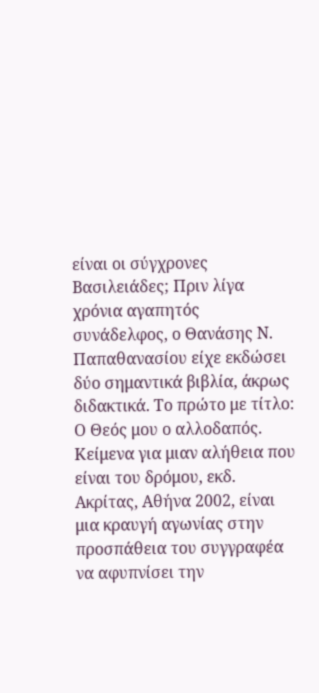είναι οι σύγχρονες Βασιλειάδες; Πριν λίγα χρόνια αγαπητός συνάδελφος, ο Θανάσης Ν. Παπαθανασίου είχε εκδώσει δύο σημαντικά βιβλία, άκρως διδακτικά. Το πρώτο με τίτλο: Ο Θεός μου ο αλλοδαπός. Κείμενα για μιαν αλήθεια που είναι του δρόμου, εκδ. Ακρίτας, Αθήνα 2002, είναι μια κραυγή αγωνίας στην προσπάθεια του συγγραφέα να αφυπνίσει την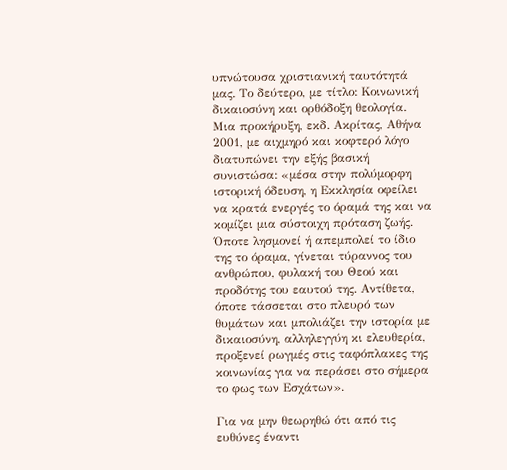υπνώτουσα χριστιανική ταυτότητά μας. Το δεύτερο, με τίτλο: Κοινωνική δικαιοσύνη και ορθόδοξη θεολογία. Μια προκήρυξη, εκδ. Ακρίτας, Αθήνα 2001, με αιχμηρό και κοφτερό λόγο διατυπώνει την εξής βασική συνιστώσα: «μέσα στην πολύμορφη ιστορική όδευση, η Εκκλησία οφείλει να κρατά ενεργές το όραμά της και να κομίζει μια σύστοιχη πρόταση ζωής. Όποτε λησμονεί ή απεμπολεί το ίδιο της το όραμα, γίνεται τύραννος του ανθρώπου, φυλακή του Θεού και προδότης του εαυτού της. Αντίθετα, όποτε τάσσεται στο πλευρό των θυμάτων και μπολιάζει την ιστορία με δικαιοσύνη, αλληλεγγύη κι ελευθερία, προξενεί ρωγμές στις ταφόπλακες της κοινωνίας για να περάσει στο σήμερα το φως των Εσχάτων».

Για να μην θεωρηθώ ότι από τις ευθύνες έναντι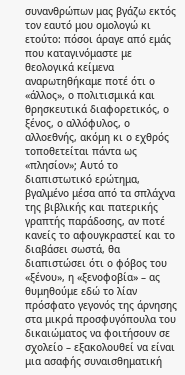συνανθρώπων μας βγάζω εκτός τον εαυτό μου ομολογώ κι ετούτο: πόσοι άραγε από εμάς που καταγινόμαστε με θεολογικά κείμενα αναρωτηθήκαμε ποτέ ότι ο «άλλος», ο πολιτισμικά και θρησκευτικά διαφορετικός, ο ξένος, ο αλλόφυλος, ο αλλοεθνής, ακόμη κι ο εχθρός τοποθετείται πάντα ως «πλησίον»; Αυτό το διαπιστωτικό ερώτημα, βγαλμένο μέσα από τα σπλάχνα της βιβλικής και πατερικής γραπτής παράδοσης, αν ποτέ κανείς το αφουγκραστεί και το διαβάσει σωστά, θα διαπιστώσει ότι ο φόβος του «ξένου», η «ξενοφοβία» – ας θυμηθούμε εδώ το λίαν πρόσφατο γεγονός της άρνησης στα μικρά προσφυγόπουλα του δικαιώματος να φοιτήσουν σε σχολείο – εξακολουθεί να είναι μια ασαφής συναισθηματική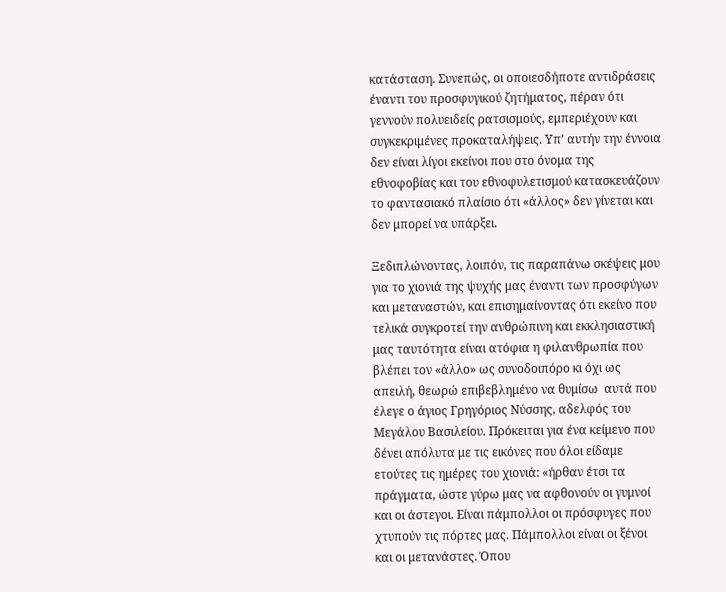κατάσταση. Συνεπώς, οι οποιεσδήποτε αντιδράσεις έναντι του προσφυγικού ζητήματος, πέραν ότι γεννούν πολυειδείς ρατσισμούς, εμπεριέχουν και συγκεκριμένες προκαταλήψεις. Υπ’ αυτήν την έννοια δεν είναι λίγοι εκείνοι που στο όνομα της εθνοφοβίας και του εθνοφυλετισμού κατασκευάζουν το φαντασιακό πλαίσιο ότι «άλλος» δεν γίνεται και δεν μπορεί να υπάρξει.

Ξεδιπλώνοντας, λοιπόν, τις παραπάνω σκέψεις μου για το χιονιά της ψυχής μας έναντι των προσφύγων και μεταναστών, και επισημαίνοντας ότι εκείνο που τελικά συγκροτεί την ανθρώπινη και εκκλησιαστική μας ταυτότητα είναι ατόφια η φιλανθρωπία που βλέπει τον «άλλο» ως συνοδοιπόρο κι όχι ως απειλή, θεωρώ επιβεβλημένο να θυμίσω  αυτά που έλεγε ο άγιος Γρηγόριος Νύσσης, αδελφός του Μεγάλου Βασιλείου. Πρόκειται για ένα κείμενο που δένει απόλυτα με τις εικόνες που όλοι είδαμε ετούτες τις ημέρες του χιονιά: «ήρθαν έτσι τα πράγματα, ώστε γύρω μας να αφθονούν οι γυμνοί και οι άστεγοι. Είναι πάμπολλοι οι πρόσφυγες που χτυπούν τις πόρτες μας. Πάμπολλοι είναι οι ξένοι και οι μετανάστες. Όπου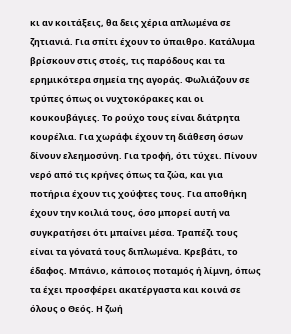κι αν κοιτάξεις, θα δεις χέρια απλωμένα σε ζητιανιά. Για σπίτι έχουν το ύπαιθρο. Κατάλυμα βρίσκουν στις στοές, τις παρόδους και τα ερημικότερα σημεία της αγοράς. Φωλιάζουν σε τρύπες όπως οι νυχτοκόρακες και οι κουκουβάγιες. Το ρούχο τους είναι διάτρητα κουρέλια. Για χωράφι έχουν τη διάθεση όσων δίνουν ελεημοσύνη. Για τροφή, ότι τύχει. Πίνουν νερό από τις κρήνες όπως τα ζώα, και για ποτήρια έχουν τις χούφτες τους. Για αποθήκη έχουν την κοιλιά τους, όσο μπορεί αυτή να συγκρατήσει ότι μπαίνει μέσα. Τραπέζι τους είναι τα γόνατά τους διπλωμένα. Κρεβάτι, το έδαφος. Μπάνιο, κάποιος ποταμός ή λίμνη, όπως τα έχει προσφέρει ακατέργαστα και κοινά σε όλους ο Θεός. Η ζωή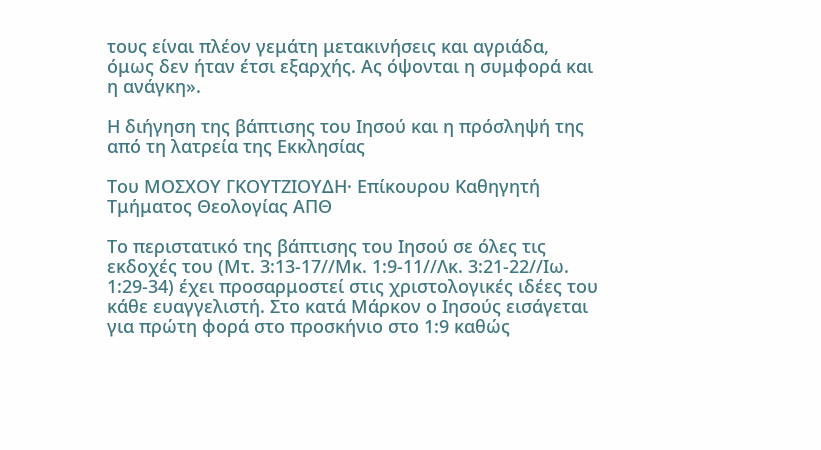τους είναι πλέον γεμάτη μετακινήσεις και αγριάδα, όμως δεν ήταν έτσι εξαρχής. Ας όψονται η συμφορά και η ανάγκη».

Η διήγηση της βάπτισης του Ιησού και η πρόσληψή της από τη λατρεία της Εκκλησίας

Του ΜΟΣΧΟΥ ΓΚΟΥΤΖΙΟΥΔΗ· Επίκουρου Καθηγητή Τμήματος Θεολογίας ΑΠΘ

Το περιστατικό της βάπτισης του Ιησού σε όλες τις εκδοχές του (Μτ. 3:13-17//Μκ. 1:9-11//Λκ. 3:21-22//Ιω. 1:29-34) έχει προσαρμοστεί στις χριστολογικές ιδέες του κάθε ευαγγελιστή. Στο κατά Μάρκον ο Ιησούς εισάγεται για πρώτη φορά στο προσκήνιο στο 1:9 καθώς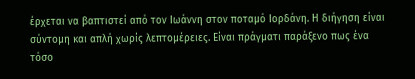έρχεται να βαπτιστεί από τον Ιωάννη στον ποταμό Ιορδάνη. Η διήγηση είναι σύντομη και απλή χωρίς λεπτομέρειες. Είναι πράγματι παράξενο πως ένα τόσο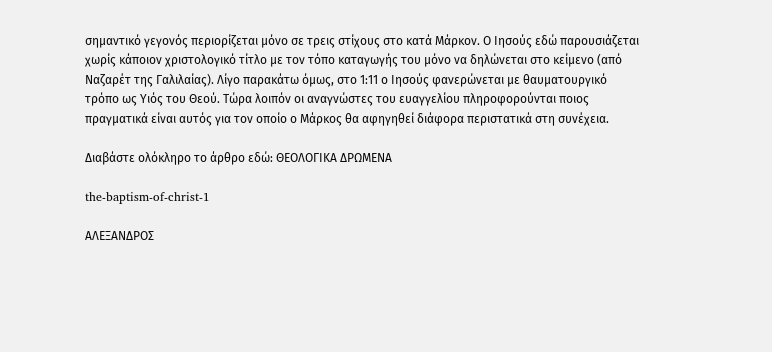σημαντικό γεγονός περιορίζεται μόνο σε τρεις στίχους στο κατά Μάρκον. Ο Ιησούς εδώ παρουσιάζεται χωρίς κάποιον χριστολογικό τίτλο με τον τόπο καταγωγής του μόνο να δηλώνεται στο κείμενο (από Ναζαρέτ της Γαλιλαίας). Λίγο παρακάτω όμως, στο 1:11 ο Ιησούς φανερώνεται με θαυματουργικό τρόπο ως Υιός του Θεού. Τώρα λοιπόν οι αναγνώστες του ευαγγελίου πληροφορούνται ποιος πραγματικά είναι αυτός για τον οποίο ο Μάρκος θα αφηγηθεί διάφορα περιστατικά στη συνέχεια.

Διαβάστε ολόκληρο το άρθρο εδώ: ΘΕΟΛΟΓΙΚΑ ΔΡΩΜΕΝΑ

the-baptism-of-christ-1

ΑΛΕΞΑΝΔΡΟΣ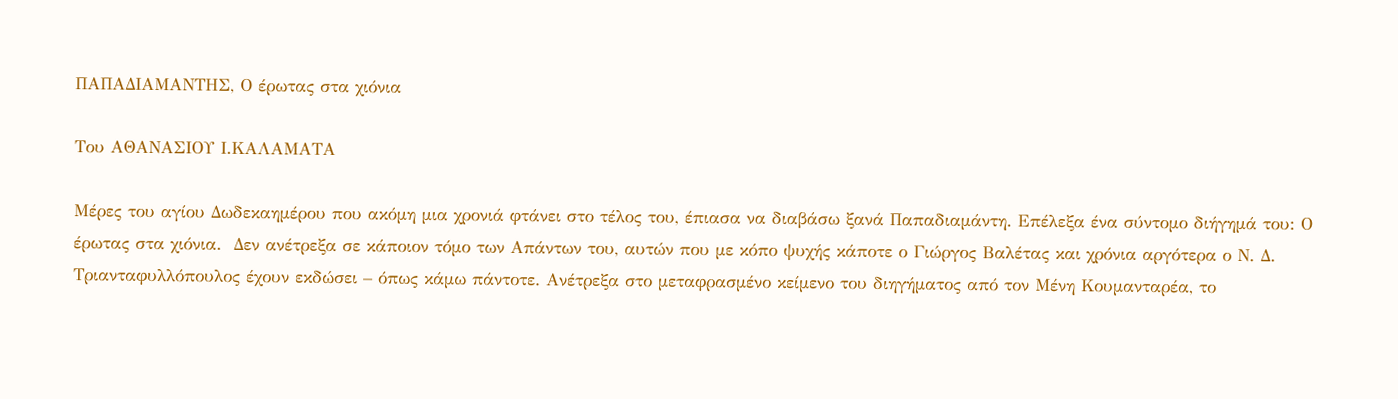ΠΑΠΑΔΙΑΜΑΝΤΗΣ, Ο έρωτας στα χιόνια

Του ΑΘΑΝΑΣΙΟΥ Ι.ΚΑΛΑΜΑΤΑ

Μέρες του αγίου Δωδεκαημέρου που ακόμη μια χρονιά φτάνει στο τέλος του, έπιασα να διαβάσω ξανά Παπαδιαμάντη. Επέλεξα ένα σύντομο διήγημά του: Ο έρωτας στα χιόνια.  Δεν ανέτρεξα σε κάποιον τόμο των Απάντων του, αυτών που με κόπο ψυχής κάποτε ο Γιώργος Βαλέτας και χρόνια αργότερα ο Ν. Δ. Τριανταφυλλόπουλος έχουν εκδώσει – όπως κάμω πάντοτε. Ανέτρεξα στο μεταφρασμένο κείμενο του διηγήματος από τον Μένη Κουμανταρέα, το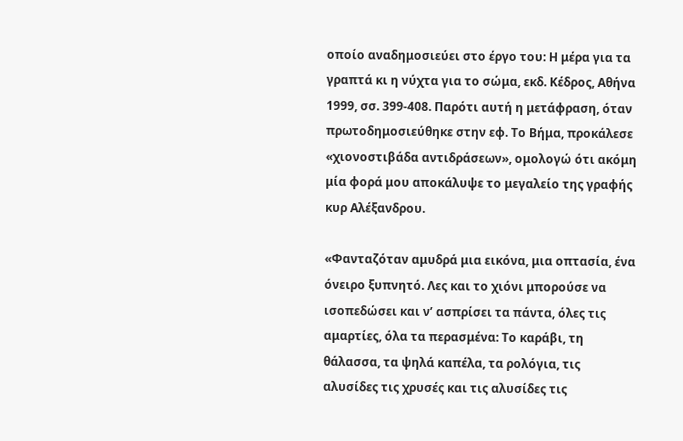οποίο αναδημοσιεύει στο έργο του: Η μέρα για τα γραπτά κι η νύχτα για το σώμα, εκδ. Κέδρος, Αθήνα 1999, σσ. 399-408. Παρότι αυτή η μετάφραση, όταν πρωτοδημοσιεύθηκε στην εφ. Το Βήμα, προκάλεσε «χιονοστιβάδα αντιδράσεων», ομολογώ ότι ακόμη μία φορά μου αποκάλυψε το μεγαλείο της γραφής κυρ Αλέξανδρου.

«Φανταζόταν αμυδρά μια εικόνα, μια οπτασία, ένα όνειρο ξυπνητό. Λες και το χιόνι μπορούσε να ισοπεδώσει και ν’ ασπρίσει τα πάντα, όλες τις αμαρτίες, όλα τα περασμένα: Το καράβι, τη θάλασσα, τα ψηλά καπέλα, τα ρολόγια, τις αλυσίδες τις χρυσές και τις αλυσίδες τις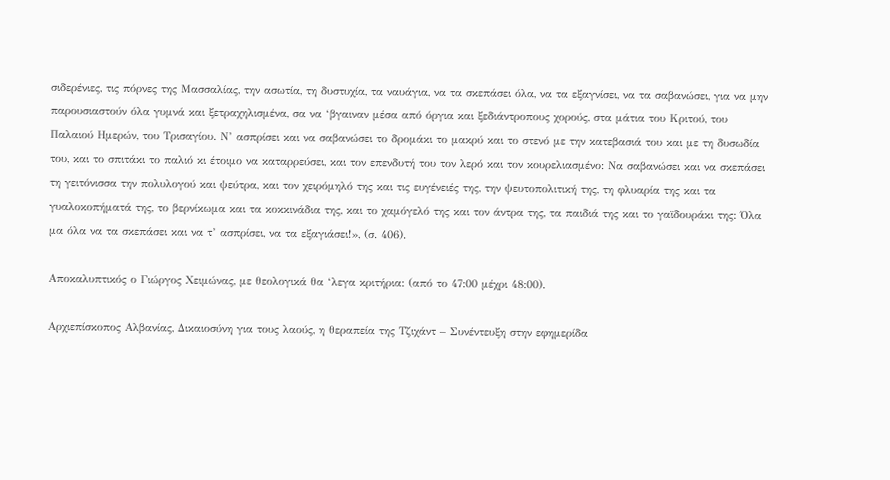σιδερένιες, τις πόρνες της Μασσαλίας, την ασωτία, τη δυστυχία, τα ναυάγια, να τα σκεπάσει όλα, να τα εξαγνίσει, να τα σαβανώσει, για να μην παρουσιαστούν όλα γυμνά και ξετραχηλισμένα, σα να ‘βγαιναν μέσα από όργια και ξεδιάντροπους χορούς, στα μάτια του Κριτού, του Παλαιού Ημερών, του Τρισαγίου. Ν’ ασπρίσει και να σαβανώσει το δρομάκι το μακρύ και το στενό με την κατεβασιά του και με τη δυσωδία του, και το σπιτάκι το παλιό κι έτοιμο να καταρρεύσει, και τον επενδυτή του τον λερό και τον κουρελιασμένο: Να σαβανώσει και να σκεπάσει τη γειτόνισσα την πολυλογού και ψεύτρα, και τον χειρόμηλό της και τις ευγένειές της, την ψευτοπολιτική της, τη φλυαρία της και τα γυαλοκοπήματά της, το βερνίκωμα και τα κοκκινάδια της, και το χαμόγελό της και τον άντρα της, τα παιδιά της και το γαϊδουράκι της: Όλα μα όλα να τα σκεπάσει και να τ’ ασπρίσει, να τα εξαγιάσει!», (σ. 406).

Αποκαλυπτικός ο Γιώργος Χειμώνας, με θεολογικά θα ‘λεγα κριτήρια: (από το 47:00 μέχρι 48:00).

Αρχιεπίσκοπος Αλβανίας, Δικαιοσύνη για τους λαούς, η θεραπεία της Τζιχάντ – Συνέντευξη στην εφημερίδα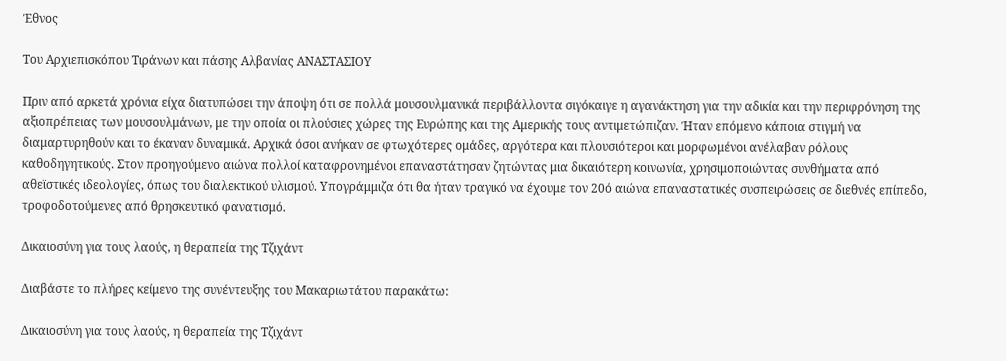Έθνος

Του Αρχιεπισκόπου Τιράνων και πάσης Αλβανίας ΑΝΑΣΤΑΣΙΟΥ

Πριν από αρκετά χρόνια είχα διατυπώσει την άποψη ότι σε πολλά μουσουλμανικά περιβάλλοντα σιγόκαιγε η αγανάκτηση για την αδικία και την περιφρόνηση της αξιοπρέπειας των μουσουλμάνων, με την οποία οι πλούσιες χώρες της Ευρώπης και της Αμερικής τους αντιμετώπιζαν. Ήταν επόμενο κάποια στιγμή να διαμαρτυρηθούν και το έκαναν δυναμικά. Αρχικά όσοι ανήκαν σε φτωχότερες ομάδες, αργότερα και πλουσιότεροι και μορφωμένοι ανέλαβαν ρόλους καθοδηγητικούς. Στον προηγούμενο αιώνα πολλοί καταφρονημένοι επαναστάτησαν ζητώντας μια δικαιότερη κοινωνία, χρησιμοποιώντας συνθήματα από αθεϊστικές ιδεολογίες, όπως του διαλεκτικού υλισμού. Υπογράμμιζα ότι θα ήταν τραγικό να έχουμε τον 20ό αιώνα επαναστατικές συσπειρώσεις σε διεθνές επίπεδο, τροφοδοτούμενες από θρησκευτικό φανατισμό.

Δικαιοσύνη για τους λαούς, η θεραπεία της Τζιχάντ

Διαβάστε το πλήρες κείμενο της συνέντευξης του Μακαριωτάτου παρακάτω:

Δικαιοσύνη για τους λαούς, η θεραπεία της Τζιχάντ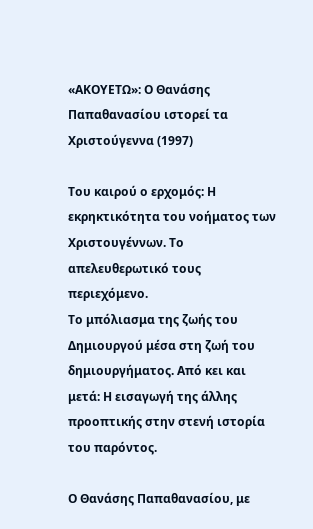«ΑΚΟΥΕΤΩ»: Ο Θανάσης Παπαθανασίου ιστορεί τα Χριστούγεννα (1997)

Του καιρού ο ερχομός: Η εκρηκτικότητα του νοήματος των Χριστουγέννων. Το απελευθερωτικό τους περιεχόμενο.
Το μπόλιασμα της ζωής του Δημιουργού μέσα στη ζωή του δημιουργήματος. Από κει και μετά: Η εισαγωγή της άλλης προοπτικής στην στενή ιστορία του παρόντος.

Ο Θανάσης Παπαθανασίου, με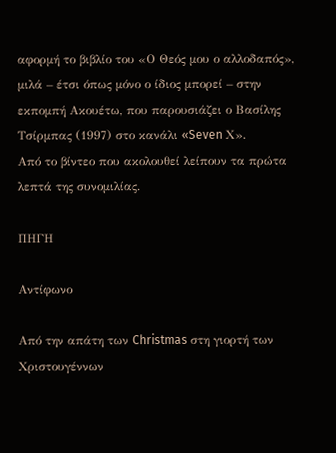αφορμή το βιβλίο του «Ο Θεός μου ο αλλοδαπός», μιλά – έτσι όπως μόνο ο ίδιος μπορεί – στην εκπομπή Ακουέτω, που παρουσιάζει ο Βασίλης Τσίρμπας (1997) στο κανάλι «Seven Χ».
Από το βίντεο που ακολουθεί λείπουν τα πρώτα λεπτά της συνομιλίας.

ΠΗΓΗ

Αντίφωνο

Από την απάτη των Christmas στη γιορτή των Χριστουγέννων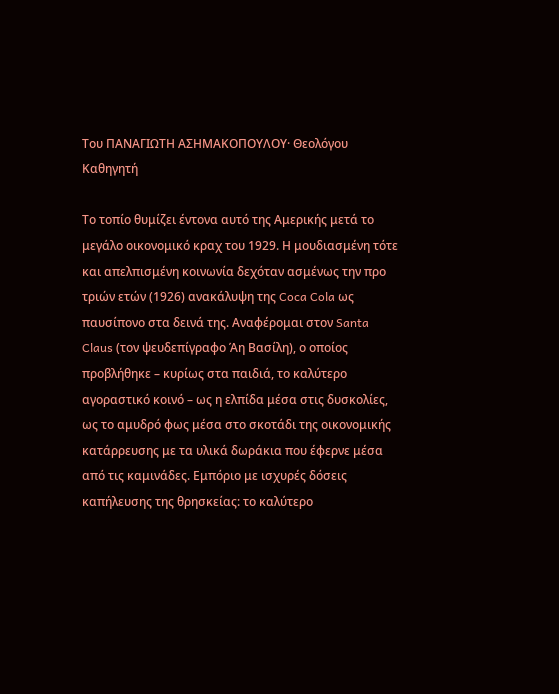Του ΠΑΝΑΓΙΩΤΗ ΑΣΗΜΑΚΟΠΟΥΛΟΥ· Θεολόγου Καθηγητή

Το τοπίο θυμίζει έντονα αυτό της Αμερικής μετά το μεγάλο οικονομικό κραχ του 1929. Η μουδιασμένη τότε και απελπισμένη κοινωνία δεχόταν ασμένως την προ τριών ετών (1926) ανακάλυψη της Coca Cola ως παυσίπονο στα δεινά της. Αναφέρομαι στον Santa Claus (τον ψευδεπίγραφο Άη Βασίλη), ο οποίος προβλήθηκε – κυρίως στα παιδιά, το καλύτερο αγοραστικό κοινό – ως η ελπίδα μέσα στις δυσκολίες, ως το αμυδρό φως μέσα στο σκοτάδι της οικονομικής κατάρρευσης με τα υλικά δωράκια που έφερνε μέσα από τις καμινάδες. Εμπόριο με ισχυρές δόσεις καπήλευσης της θρησκείας: το καλύτερο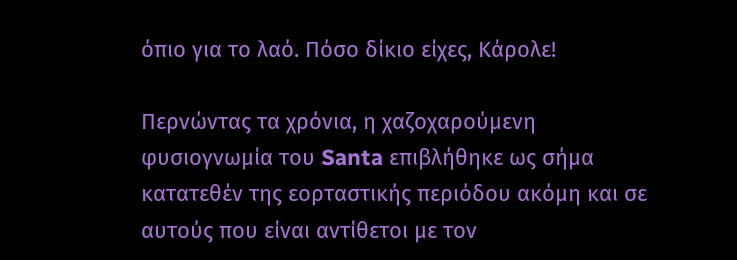όπιο για το λαό. Πόσο δίκιο είχες, Κάρολε!

Περνώντας τα χρόνια, η χαζοχαρούμενη φυσιογνωμία του Santa επιβλήθηκε ως σήμα κατατεθέν της εορταστικής περιόδου ακόμη και σε αυτούς που είναι αντίθετοι με τον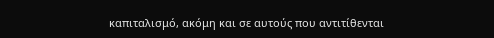καπιταλισμό, ακόμη και σε αυτούς που αντιτίθενται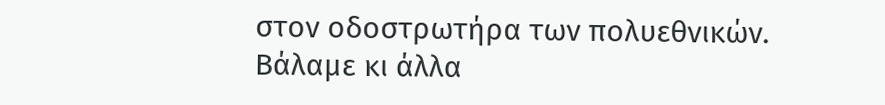στον οδοστρωτήρα των πολυεθνικών. Βάλαμε κι άλλα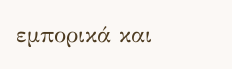εμπορικά και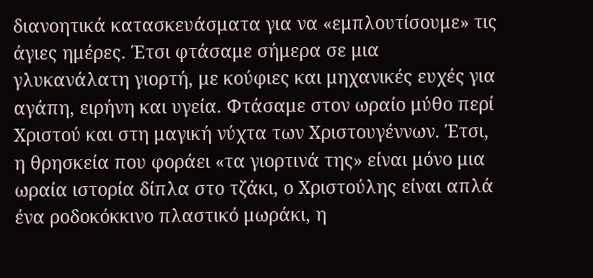διανοητικά κατασκευάσματα για να «εμπλουτίσουμε» τις άγιες ημέρες. Έτσι φτάσαμε σήμερα σε μια γλυκανάλατη γιορτή, με κούφιες και μηχανικές ευχές για αγάπη, ειρήνη και υγεία. Φτάσαμε στον ωραίο μύθο περί Χριστού και στη μαγική νύχτα των Χριστουγέννων. Έτσι, η θρησκεία που φοράει «τα γιορτινά της» είναι μόνο μια ωραία ιστορία δίπλα στο τζάκι, ο Χριστούλης είναι απλά ένα ροδοκόκκινο πλαστικό μωράκι, η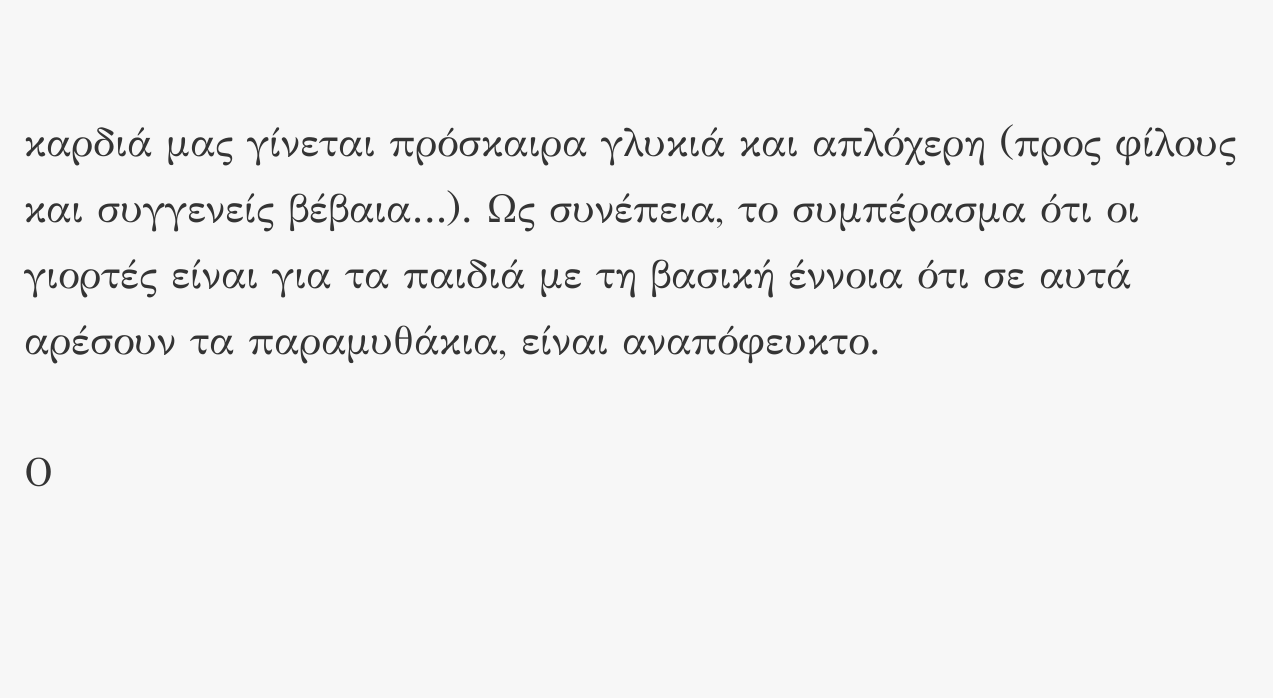καρδιά μας γίνεται πρόσκαιρα γλυκιά και απλόχερη (προς φίλους και συγγενείς βέβαια…). Ως συνέπεια, το συμπέρασμα ότι οι γιορτές είναι για τα παιδιά με τη βασική έννοια ότι σε αυτά αρέσουν τα παραμυθάκια, είναι αναπόφευκτο.

Ο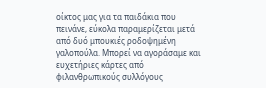οίκτος μας για τα παιδάκια που πεινάνε, εύκολα παραμερίζεται μετά από δυό μπουκιές ροδοψημένη γαλοπούλα. Μπορεί να αγοράσαμε και ευχετήριες κάρτες από φιλανθρωπικούς συλλόγους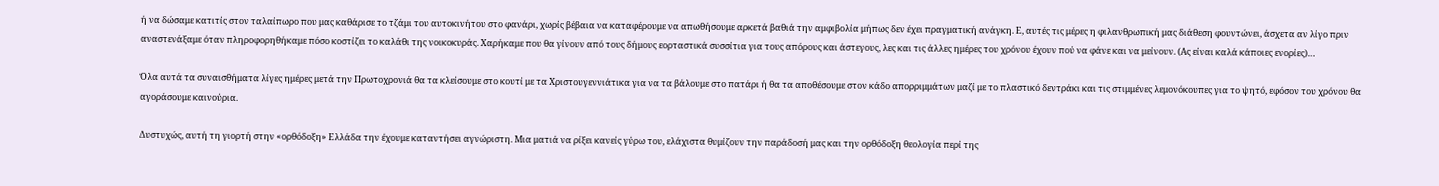ή να δώσαμε κατιτίς στον ταλαίπωρο που μας καθάρισε το τζάμι του αυτοκινήτου στο φανάρι, χωρίς βέβαια να καταφέρουμε να απωθήσουμε αρκετά βαθιά την αμφιβολία μήπως δεν έχει πραγματική ανάγκη. Ε, αυτές τις μέρες η φιλανθρωπική μας διάθεση φουντώνει, άσχετα αν λίγο πριν αναστενάξαμε όταν πληροφορηθήκαμε πόσο κοστίζει το καλάθι της νοικοκυράς. Χαρήκαμε που θα γίνουν από τους δήμους εορταστικά συσσίτια για τους απόρους και άστεγους, λες και τις άλλες ημέρες του χρόνου έχουν πού να φάνε και να μείνουν. (Ας είναι καλά κάποιες ενορίες)…

Όλα αυτά τα συναισθήματα λίγες ημέρες μετά την Πρωτοχρονιά θα τα κλείσουμε στο κουτί με τα Χριστουγεννιάτικα για να τα βάλουμε στο πατάρι ή θα τα αποθέσουμε στον κάδο απορριμμάτων μαζί με το πλαστικό δεντράκι και τις στιμμένες λεμονόκουπες για το ψητό, εφόσον του χρόνου θα αγοράσουμε καινούρια.

Δυστυχώς, αυτή τη γιορτή στην «ορθόδοξη» Ελλάδα την έχουμε καταντήσει αγνώριστη. Μια ματιά να ρίξει κανείς γύρω του, ελάχιστα θυμίζουν την παράδοσή μας και την ορθόδοξη θεολογία περί της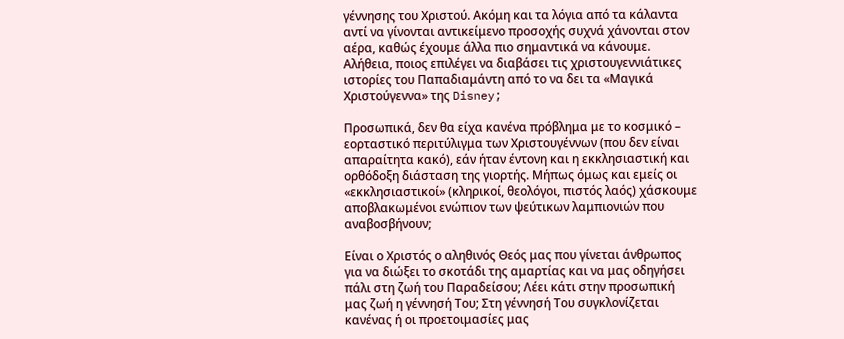γέννησης του Χριστού. Ακόμη και τα λόγια από τα κάλαντα αντί να γίνονται αντικείμενο προσοχής συχνά χάνονται στον αέρα, καθώς έχουμε άλλα πιο σημαντικά να κάνουμε. Αλήθεια, ποιος επιλέγει να διαβάσει τις χριστουγεννιάτικες ιστορίες του Παπαδιαμάντη από το να δει τα «Μαγικά Χριστούγεννα» της Disney;

Προσωπικά, δεν θα είχα κανένα πρόβλημα με το κοσμικό – εορταστικό περιτύλιγμα των Χριστουγέννων (που δεν είναι απαραίτητα κακό), εάν ήταν έντονη και η εκκλησιαστική και ορθόδοξη διάσταση της γιορτής. Μήπως όμως και εμείς οι «εκκλησιαστικοί» (κληρικοί, θεολόγοι, πιστός λαός) χάσκουμε αποβλακωμένοι ενώπιον των ψεύτικων λαμπιονιών που αναβοσβήνουν;

Είναι ο Χριστός ο αληθινός Θεός μας που γίνεται άνθρωπος για να διώξει το σκοτάδι της αμαρτίας και να μας οδηγήσει πάλι στη ζωή του Παραδείσου; Λέει κάτι στην προσωπική μας ζωή η γέννησή Του; Στη γέννησή Του συγκλονίζεται κανένας ή οι προετοιμασίες μας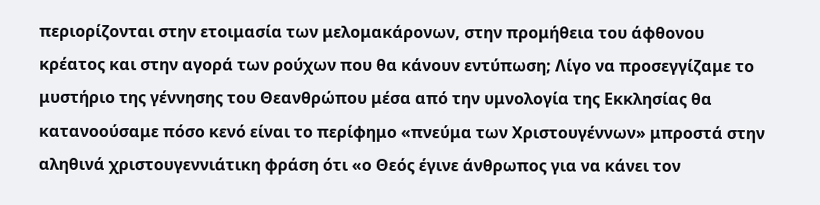περιορίζονται στην ετοιμασία των μελομακάρονων, στην προμήθεια του άφθονου κρέατος και στην αγορά των ρούχων που θα κάνουν εντύπωση; Λίγο να προσεγγίζαμε το μυστήριο της γέννησης του Θεανθρώπου μέσα από την υμνολογία της Εκκλησίας θα κατανοούσαμε πόσο κενό είναι το περίφημο «πνεύμα των Χριστουγέννων» μπροστά στην αληθινά χριστουγεννιάτικη φράση ότι «ο Θεός έγινε άνθρωπος για να κάνει τον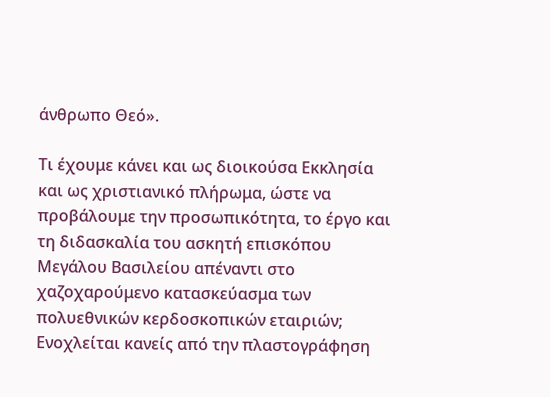άνθρωπο Θεό».

Τι έχουμε κάνει και ως διοικούσα Εκκλησία και ως χριστιανικό πλήρωμα, ώστε να προβάλουμε την προσωπικότητα, το έργο και τη διδασκαλία του ασκητή επισκόπου Μεγάλου Βασιλείου απέναντι στο χαζοχαρούμενο κατασκεύασμα των πολυεθνικών κερδοσκοπικών εταιριών; Ενοχλείται κανείς από την πλαστογράφηση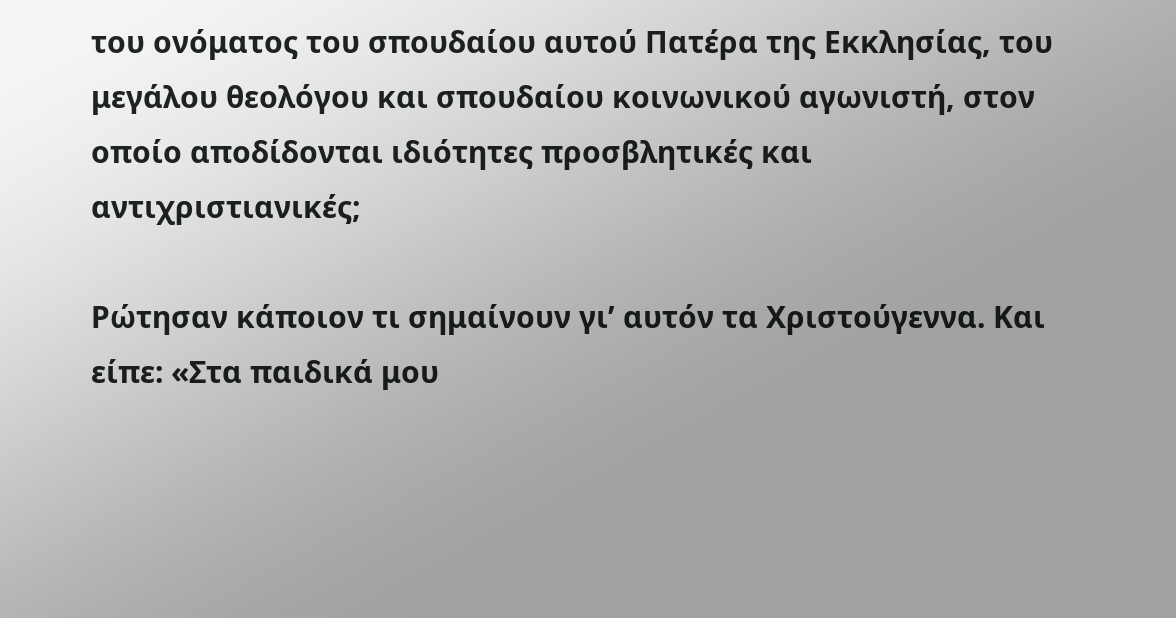του ονόματος του σπουδαίου αυτού Πατέρα της Εκκλησίας, του μεγάλου θεολόγου και σπουδαίου κοινωνικού αγωνιστή, στον οποίο αποδίδονται ιδιότητες προσβλητικές και αντιχριστιανικές;

Ρώτησαν κάποιον τι σημαίνουν γι’ αυτόν τα Χριστούγεννα. Και είπε: «Στα παιδικά μου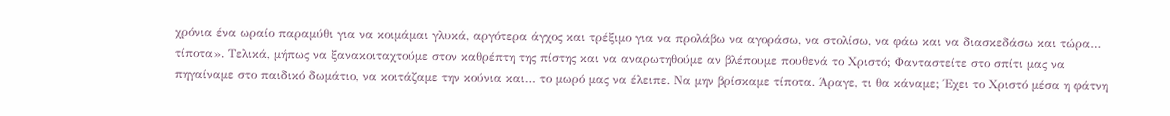χρόνια ένα ωραίο παραμύθι για να κοιμάμαι γλυκά, αργότερα άγχος και τρέξιμο για να προλάβω να αγοράσω, να στολίσω, να φάω και να διασκεδάσω και τώρα… τίποτα». Τελικά, μήπως να ξανακοιταχτούμε στον καθρέπτη της πίστης και να αναρωτηθούμε αν βλέπουμε πουθενά το Χριστό; Φανταστείτε στο σπίτι μας να πηγαίναμε στο παιδικό δωμάτιο, να κοιτάζαμε την κούνια και… το μωρό μας να έλειπε. Να μην βρίσκαμε τίποτα. Άραγε, τι θα κάναμε; Έχει το Χριστό μέσα η φάτνη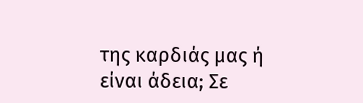της καρδιάς μας ή είναι άδεια; Σε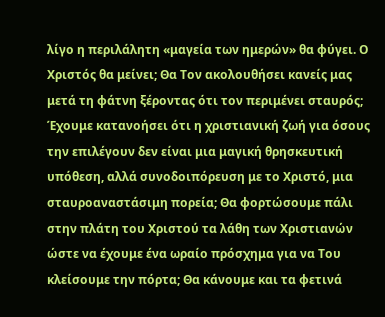λίγο η περιλάλητη «μαγεία των ημερών» θα φύγει. Ο Χριστός θα μείνει; Θα Τον ακολουθήσει κανείς μας μετά τη φάτνη ξέροντας ότι τον περιμένει σταυρός; Έχουμε κατανοήσει ότι η χριστιανική ζωή για όσους την επιλέγουν δεν είναι μια μαγική θρησκευτική υπόθεση, αλλά συνοδοιπόρευση με το Χριστό, μια σταυροαναστάσιμη πορεία; Θα φορτώσουμε πάλι στην πλάτη του Χριστού τα λάθη των Χριστιανών ώστε να έχουμε ένα ωραίο πρόσχημα για να Του κλείσουμε την πόρτα; Θα κάνουμε και τα φετινά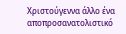Χριστούγεννα άλλο ένα αποπροσανατολιστικό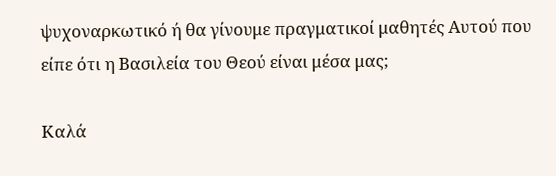ψυχοναρκωτικό ή θα γίνουμε πραγματικοί μαθητές Αυτού που είπε ότι η Βασιλεία του Θεού είναι μέσα μας;

Καλά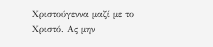Χριστούγεννα μαζί με το Χριστό. Ας μην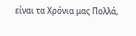είναι τα Χρόνια μας Πολλά,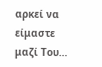αρκεί να είμαστε μαζί Του…